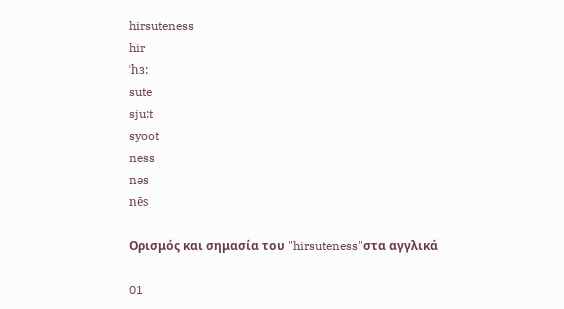hirsuteness
hir
ˈhɜ:
sute
sju:t
syoot
ness
nəs
nēs

Ορισμός και σημασία του "hirsuteness"στα αγγλικά

01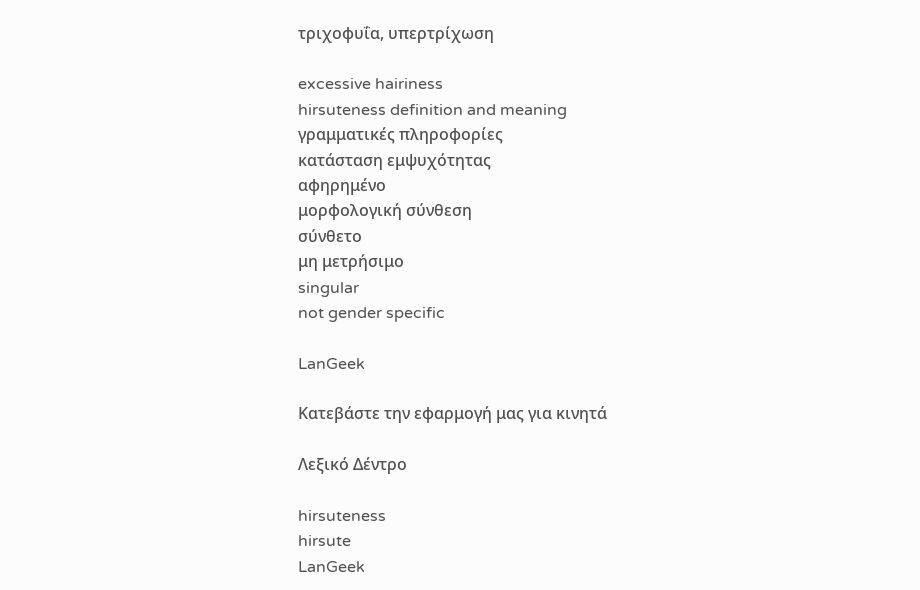τριχοφυΐα, υπερτρίχωση

excessive hairiness
hirsuteness definition and meaning
γραμματικές πληροφορίες
κατάσταση εμψυχότητας
αφηρημένο
μορφολογική σύνθεση
σύνθετο
μη μετρήσιμο
singular
not gender specific

LanGeek

Κατεβάστε την εφαρμογή μας για κινητά

Λεξικό Δέντρο

hirsuteness
hirsute
LanGeek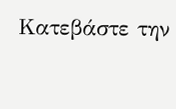Κατεβάστε την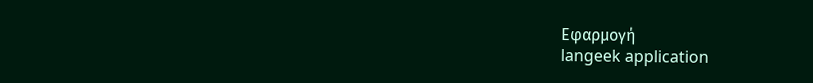Εφαρμογή
langeek application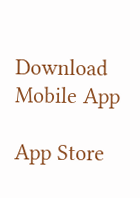Download Mobile App

App Store